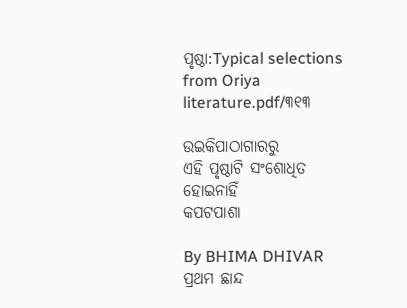ପୃଷ୍ଠା:Typical selections from Oriya literature.pdf/୩୧୩

ଉଇକିପାଠାଗାର‌ରୁ
ଏହି ପୃଷ୍ଠାଟି ସଂଶୋଧିତ ହୋଇନାହିଁ
କପଟପାଶା

By BHIMA DHIVAR
ପ୍ରଥମ ଛାନ୍ଦ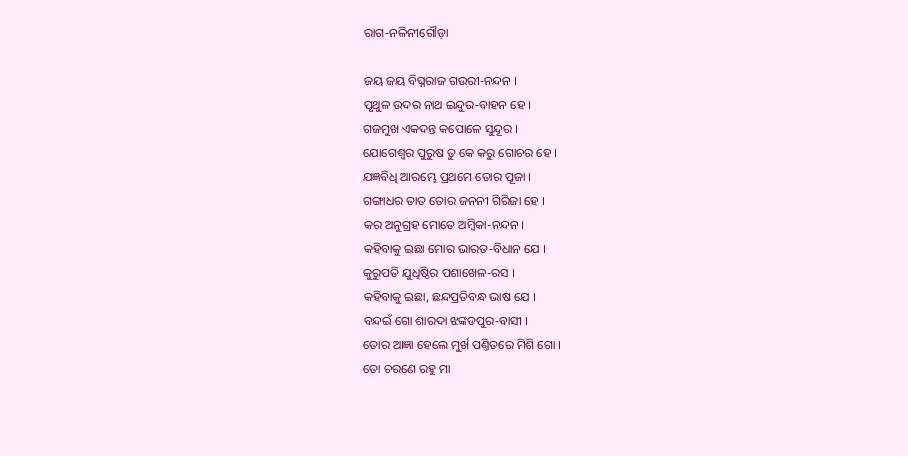ରାଗ-ନଳିନୀଗୌଡ଼ା

ଜୟ ଜୟ ବିଘ୍ନରାଜ ଗଉରୀ-ନନ୍ଦନ ।
ପୃଥୁଳ ଉଦର ନାଥ ଇନ୍ଦୁର-ବାହ‌ନ ହେ ।
ଗଜମୁଖ ଏକଦନ୍ତ କପୋଳେ ସୁନ୍ଦୂର ।
ଯୋଗେଶ୍ୱର ପୁରୁଷ ତୁ କେ କରୁ ଗୋଚର ହେ ।
ଯଜ୍ଞବିଧି ଆରମ୍ଭେ ପ୍ରଥମେ ତୋର ପୂଜା ।
ଗଙ୍ଗାଧର ତାତ ତୋର ଜନନୀ ଗିରିଜା ହେ ।
କର ଅନୁଗ୍ରହ ମୋତେ ଅମ୍ବିକା-ନନ୍ଦନ ।
କ‌ହିବାକୁ ଇଛା ମୋର ଭାରତ-ବିଧାନ ଯେ ।
କୁରୁପତି ଯୁଧିଷ୍ଠିର ପଶାଖେଳ-ରସ ।
କ‌ହିବାକୁ ଇଛା, ଛନ୍ଦପ୍ରତିବନ୍ଧ ଭାଷ ଯେ ।
ବନ୍ଦଇଁ ଗୋ ଶାରଦା ଝଙ୍କଡପୁର-ବାସୀ ।
ତୋର ଆଜ୍ଞା ହେଲେ ମୁର୍ଖ ପଣ୍ତିତରେ ମିଶି ଗୋ ।
ତୋ ଚରଣେ ରହୁ ମା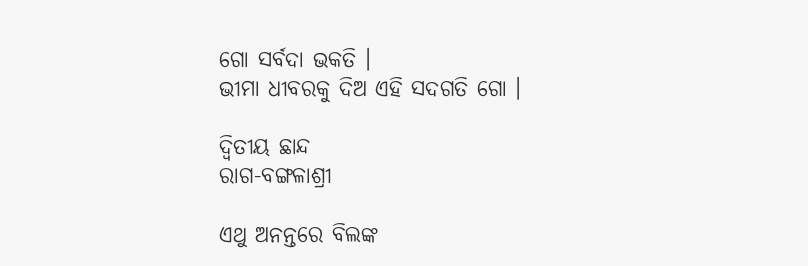ଗୋ ସର୍ବଦା ଭକତି ।
ଭୀମା ଧୀବରକୁ ଦିଅ ଏହି ସଦଗତି ଗୋ ।

ଦ୍ୱିତୀୟ ଛାନ୍ଦ
ରାଗ-ବଙ୍ଗଳାଶ୍ରୀ

ଏଥୁ ଅନନ୍ତରେ ବିଲଙ୍କ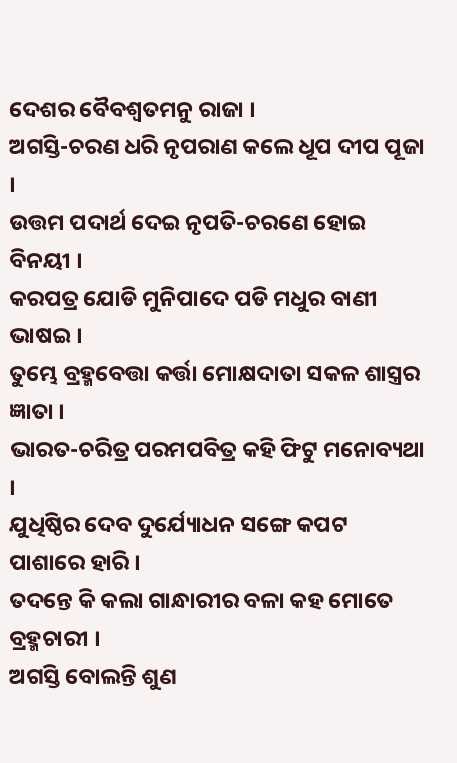ଦେଶର ବୈବଶ୍ୱତମ‌ନୁ ରାଜା ।
ଅଗସ୍ତି-ଚରଣ ଧରି ନୃପରାଣ କଲେ ଧୂପ ଦୀପ ପୂଜା ।
ଉତ୍ତମ ପଦାର୍ଥ ଦେଇ ନୃପତି-ଚରଣେ ହୋଇ ବିନୟୀ ।
କରପତ୍ର ଯୋଡି ମୁନିପାଦେ ପଡି ମଧୁର ବାଣୀ ଭାଷଇ ।
ତୁମ୍ଭେ ବ୍ରହ୍ମ‌ବେତ୍ତା କର୍ତ୍ତା ମୋକ୍ଷଦାତା ସକଳ ଶାସ୍ତ୍ରର ଜ୍ଞାତା ।
ଭାରତ-ଚରିତ୍ର ପରମ‌ପବିତ୍ର କ‌ହି ଫିଟୁ ମ‌ନୋବ୍ୟଥା ।
ଯୁଧିଷ୍ଠିର ଦେବ ଦୁର୍ଯ୍ୟୋଧନ ସଙ୍ଗେ କପଟ ପାଶାରେ ହାରି ।
ତଦନ୍ତେ କି କଲା ଗାନ୍ଧାରୀର ବଳା କ‌ହ ମୋତେ ବ୍ରହ୍ମଚାରୀ ।
ଅଗସ୍ତି ବୋଲନ୍ତି ଶୁଣ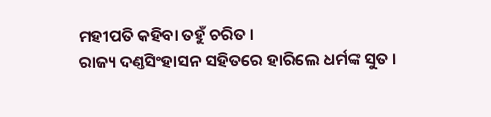ମହୀପତି କ‌ହିବା ତ‌ହୁଁ ଚରିତ ।
ରାଜ୍ୟ ଦଣ୍ତସିଂହାସନ ସ‌ହିତରେ ହାରିଲେ ଧର୍ମଙ୍କ ସୁତ ।